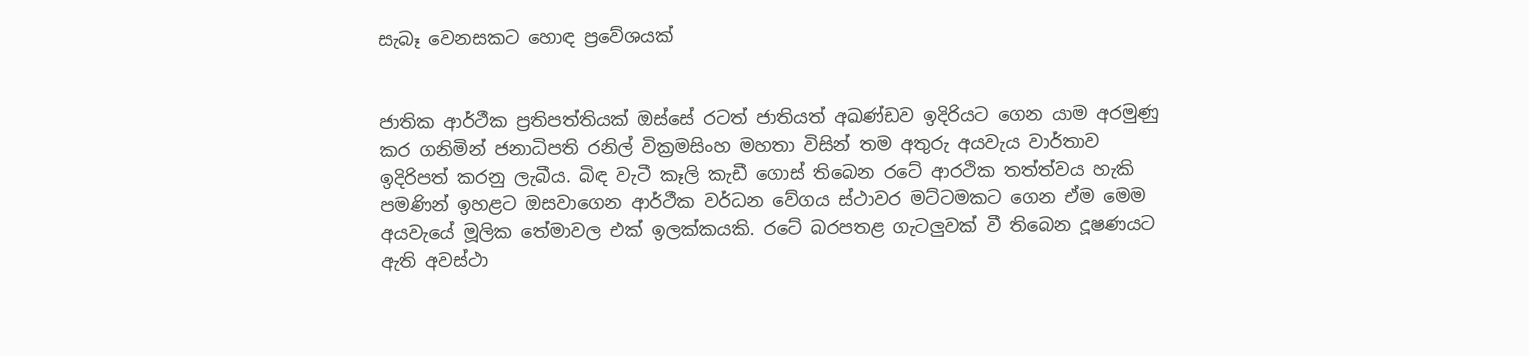සැබෑ වෙනසකට හොඳ ප්‍රවේශයක්


ජාතික ආර්ථීක ප්‍රතිපත්තියක් ඔස්සේ රටත් ජාතියත් අඛණ්ඩව ඉදිරියට ගෙන යාම අරමුණු කර ගනිමින් ජනාධිපති රනිල් වික්‍රමසිංහ මහතා විසින් තම අතුරු අයවැය වාර්තාව ඉදිරිපත් කරනු ලැබීය. බිඳ වැටී කෑලි කැඩී ගොස් තිබෙන රටේ ආරථික තත්ත්වය හැකි පමණින් ඉහළට ඔසවාගෙන ආර්ථීක වර්ධන වේගය ස්ථාවර මට්ටමකට ගෙන ඒම මෙම අයවැයේ මූලික තේමාවල එක් ඉලක්කයකි. රටේ බරපතළ ගැටලු‍වක් වී තිබෙන දූෂණයට ඇති අවස්ථා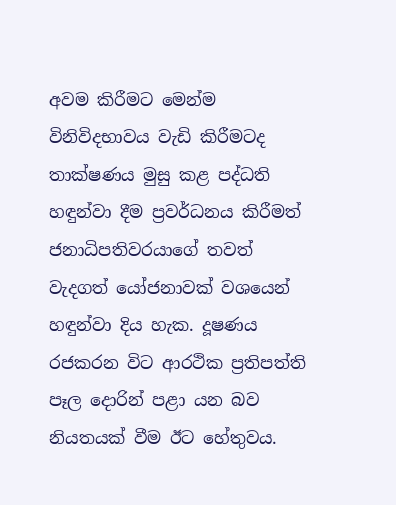අවම කිරීමට මෙන්ම විනිවිදභාවය වැඩි කිරීමටද තාක්ෂණය මුසු කළ පද්ධති හඳුන්වා දීම ප්‍රවර්ධනය කිරීමත් ජනාධිපතිවරයාගේ තවත් වැදගත් යෝජනාවක් වශයෙන් හඳුන්වා දිය හැක. දූෂණය රජකරන විට ආරථික ප්‍රතිපත්ති පෑල දොරින් පළා යන බව නියතයක් වීම ඊට හේතුවය.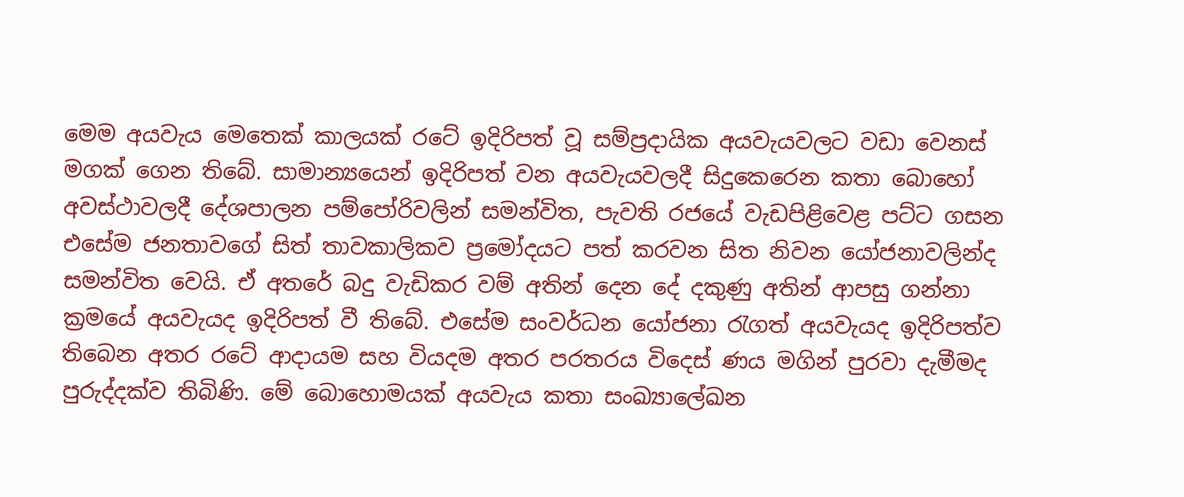මෙම අයවැය මෙතෙක් කාලයක් රටේ ඉදිරිපත් වූ සම්ප්‍රදායික අයවැයවලට වඩා වෙනස් මගක් ගෙන තිබේ. සාමාන්‍යයෙන් ඉදිරිපත් වන අයවැයවලදී සිදුකෙරෙන කතා බොහෝ අවස්ථාවලදී දේශපාලන පම්පෝරිවලින් සමන්විත, පැවති රජයේ වැඩපිළිවෙළ පට්ට ගසන එසේම ජනතාවගේ සිත් තාවකාලිකව ප්‍රමෝදයට පත් කරවන සිත නිවන යෝජනාවලින්ද සමන්විත වෙයි. ඒ අතරේ බදු වැඩිකර වම් අතින් දෙන දේ දකුණු අතින් ආපසු ගන්නා ක්‍රමයේ අයවැයද ඉදිරිපත් වී තිබේ. එසේම සංවර්ධන යෝජනා රැගත් අයවැයද ඉදිරිපත්ව තිබෙන අතර රටේ ආදායම සහ වියදම අතර පරතරය විදෙස් ණය මගින් පුරවා දැමීමද පුරුද්දක්ව තිබිණි. මේ බොහොමයක් අයවැය කතා සංඛ්‍යාලේඛන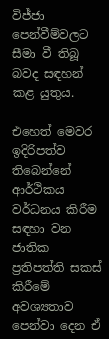විජ්ජා පෙන්වීම්වලට සීමා වී තිබූ බවද සඳහන් කළ යුතුය.

එහෙත් මෙවර ඉදිරිපත්ව තිබෙන්නේ ආර්ථිකය වර්ධනය කිරීම සඳහා වන ජාතික ප්‍රතිපත්ති සකස් කිරීමේ අවශ්‍යතාව පෙන්වා දෙන ඒ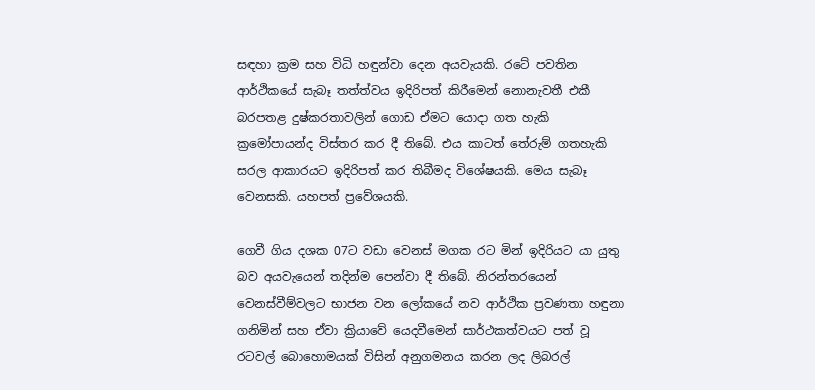සඳහා ක්‍රම සහ විධි හඳුන්වා දෙන අයවැයකි. රටේ පවතින ආර්ථිකයේ සැබෑ තත්ත්වය ඉදිරිපත් කිරීමෙන් නොනැවතී එකී බරපතළ දුෂ්කරතාවලින් ගොඩ ඒමට යොදා ගත හැකි ක්‍රමෝපායන්ද විස්තර කර දී තිබේ. එය කාටත් තේරුම් ගතහැකි සරල ආකාරයට ඉදිරිපත් කර තිබීමද විශේෂයකි. මෙය සැබෑ වෙනසකි. යහපත් ප්‍රවේශයකි.

ගෙවී ගිය දශක 07ට වඩා වෙනස් මගක රට මින් ඉදිරියට යා යුතු බව අයවැයෙන් තදින්ම පෙන්වා දී තිබේ. නිරන්තරයෙන් වෙනස්වීම්වලට භාජන වන ලෝකයේ නව ආර්ථික ප්‍රවණතා හඳුනා ගනිමින් සහ ඒවා ක්‍රියාවේ යෙදවීමෙන් සාර්ථකත්වයට පත් වූ රටවල් බොහොමයක් විසින් අනුගමනය කරන ලද ලිබරල්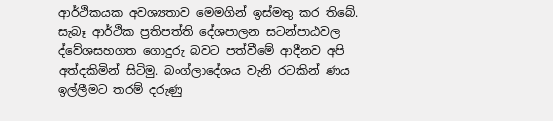ආර්ථිකයක අවශ්‍යතාව මෙමගින් ඉස්මතු කර තිබේ. සැබෑ ආර්ථික ප්‍රතිපත්ති දේශපාලන සටන්පාඨවල ද්වේශසහගත ගොදුරු බවට පත්වීමේ ආදීනව අපි අත්දකිමින් සිටිමු. බංග්ලාදේශය වැනි රටකින් ණය ඉල්ලීමට තරම් දරුණු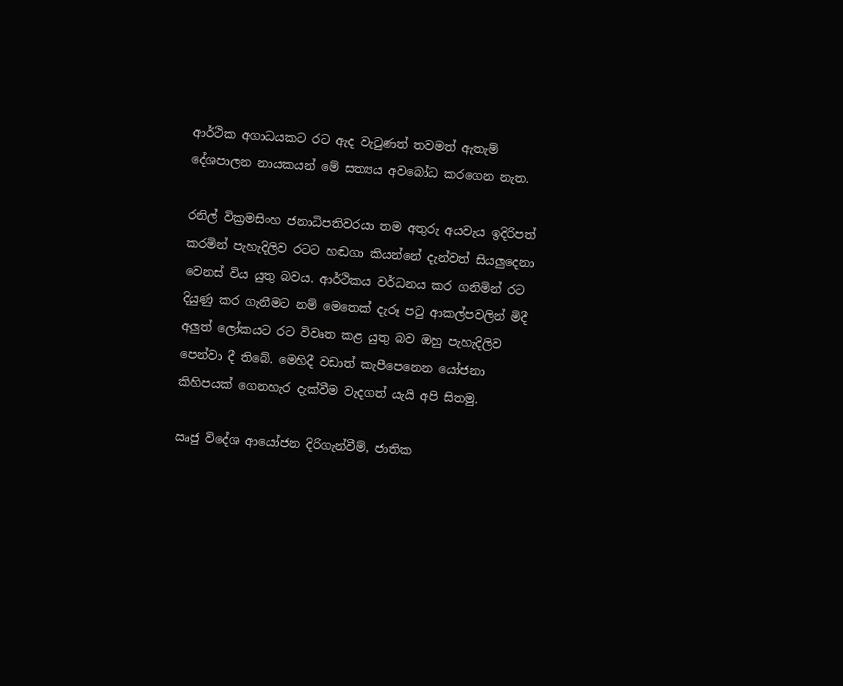ආර්ථික අගාධයකට රට ඇද වැටුණත් තවමත් ඇතැම් දේශපාලන නායකයන් මේ සත්‍යය අවබෝධ කරගෙන නැත.

රනිල් වික්‍රමසිංහ ජනාධිපතිවරයා තම අතුරු අයවැය ඉදිරිපත් කරමින් පැහැදිලිව රටට හඬගා කියන්නේ දැන්වත් සියලු‍දෙනා වෙනස් විය යුතු බවය. ආර්ථිකය වර්ධනය කර ගනිමින් රට දියුණු කර ගැනීමට නම් මෙතෙක් දැරූ පටු ආකල්පවලින් මිදී අලු‍ත් ලෝකයට රට විවෘත කළ යුතු බව ඔහු පැහැදිලිව පෙන්වා දී තිබේ. මෙහිදී වඩාත් කැපීපෙනෙන යෝජනා කිහිපයක් ගෙනහැර දැක්වීම වැදගත් යැයි අපි සිතමු.

ඍජු විදේශ ආයෝජන දිරිගැන්වීම්, ජාතික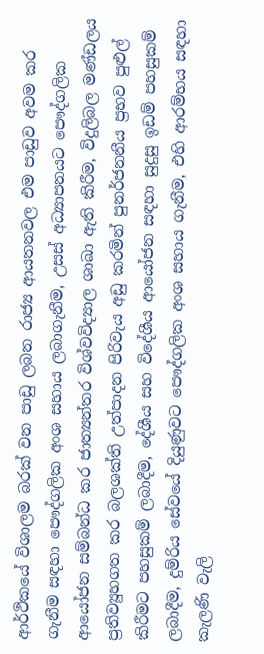ආර්ථිකයේ විශාලම බරක් වන පාඩු ලබන රාජ්‍ය ආයතනවල එම පාඩුව අවම කර ගැනීම සඳහා පෞද්ගලික අංශ සහාය ලබාගැනීම, උසස් අධ්‍යාපනයට පෞද්ගලික ආයෝජන සම්බන්ධ කර ජාත්‍යන්තර විශ්වවිද්‍යාල ශාඛා ඇති කිරීම, විදුලිබල මණ්ඩලය ප්‍රතිව්‍යුහගත කර බලශක්ති උත්පාදන පිරිවැය අඩු කරමින් පුනර්ජනනීය ප්‍රභව පුළුල් කිරීමට පහසුකම් ලබාදීම, දේශීය සහ විදේශීය ආයෝජන සඳහා සුදුසු ඉඩම් පහසුකම් ලබාදීම, දුම්රිය සේවයේ දියුණුවට පෞද්ගලික අංශ සහාය ගැනීම, එහි ආරම්භය සඳහා කැලණි වැලි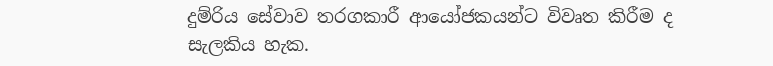දුම්රිය සේවාව තරගකාරී ආයෝජකයන්ට විවෘත කිරීම ද සැලකිය හැක.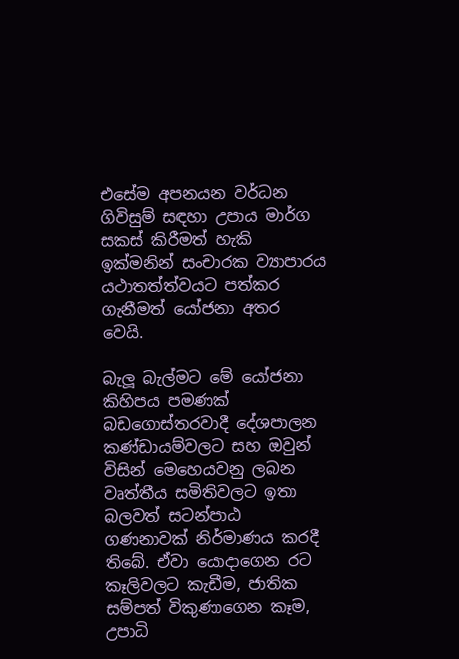එසේම අපනයන වර්ධන ගිවිසුම් සඳහා උපාය මාර්ග සකස් කිරීමත් හැකි ඉක්මනින් සංචාරක ව්‍යාපාරය යථාතත්ත්වයට පත්කර ගැනීමත් යෝජනා අතර වෙයි.

බැලූ බැල්මට මේ යෝජනා කිහිපය පමණක් බඩගොස්තරවාදී දේශපාලන කණ්ඩායම්වලට සහ ඔවුන් විසින් මෙහෙයවනු ලබන වෘත්තීය සමිතිවලට ඉතා බලවත් සටන්පාඨ ගණනාවක් නිර්මාණය කරදී තිබේ. ඒවා යොදාගෙන රට කෑලිවලට කැඩීම, ජාතික සම්පත් විකුණාගෙන කෑම, උපාධි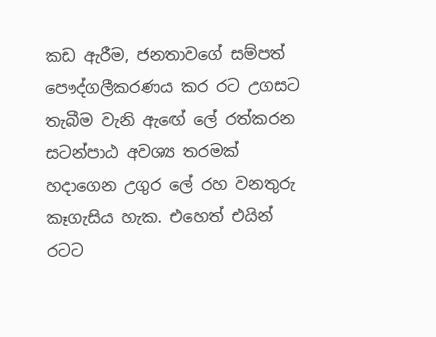කඩ ඇරීම, ජනතාවගේ සම්පත් පෞද්ගලීකරණය කර රට උගසට තැබීම වැනි ඇඟේ ලේ රත්කරන සටන්පාඨ අවශ්‍ය තරමක් හදාගෙන උගුර ලේ රහ වනතුරු කෑගැසිය හැක. එහෙත් එයින් රටට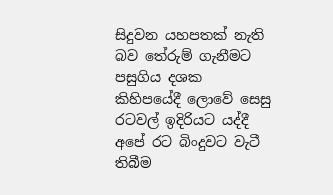සිදුවන යහපතක් නැති බව තේරුම් ගැනීමට පසුගිය දශක කිහිපයේදී ලොවේ සෙසු රටවල් ඉදිරියට යද්දී අපේ රට බිංදුවට වැටී තිබීම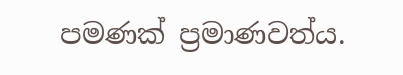පමණක් ප්‍රමාණවත්ය.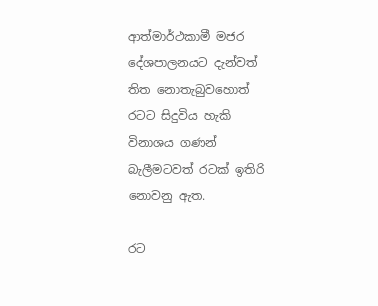ආත්මාර්ථකාමී මජර දේශපාලනයට දැන්වත් තිත නොතැබුවහොත් රටට සිදුවිය හැකි විනාශය ගණන් බැලීමටවත් රටක් ඉතිරි නොවනු ඇත.

රට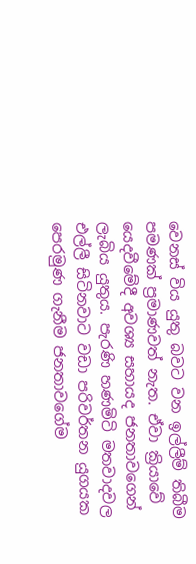වෙනස් විය යුතු බවට වන ඉල්ලීම් තිබීම පමණක් ප්‍රමාණවත් නැත. ඒවා ක්‍රියාවේ යෙදවීමේදී අවශ්‍ය සහායද ජනතාවගෙන් ලැබිය යුතුය. පැරණි හණමිටි මතවාදවල එල්ලී සිටිනවාට වඩා පරිවර්තන යුගයක පෙරමුණ ගැනීම ජනතාවගේම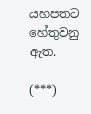යහපතට හේතුවනු ඇත.

(***)